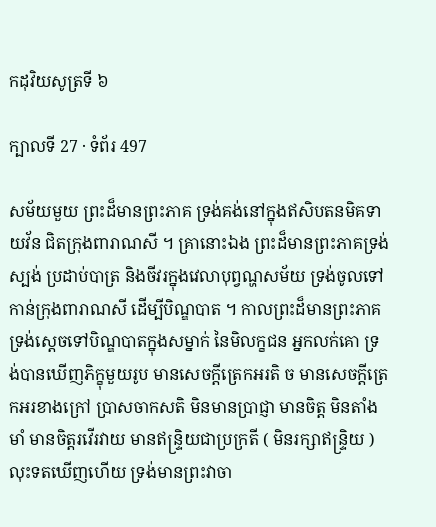កដុវិយសូត្រទី ៦

ក្បាលទី 27 · ទំព័រ 497

សម័យមួយ ព្រះដ៏មានព្រះភាគ ទ្រង់គង់នៅក្នុងឥសិបតនមិគទាយវ័ន ជិតក្រុងពារាណសី ។ គ្រានោះឯង ព្រះដ៏មានព្រះភាគទ្រង់ស្បង់ ប្រដាប់បាត្រ និងចីវរក្នុងវេលាបុព្វណ្ហសម័យ ទ្រង់ចូលទៅកាន់ក្រុងពារាណសី ដើម្បីបិណ្ឌបាត ។ កាលព្រះដ៏មានព្រះភាគទ្រង់ស្តេចទៅបិណ្ឌបាតក្នុងសម្នាក់ នៃមិលក្ខជន អ្នកលក់គោ ទ្រង់បានឃើញភិក្ខុមួយរូប មានសេចក្តីត្រេកអរតិ ច មានសេចក្តីត្រេកអរខាងក្រៅ ប្រាសចាកសតិ មិនមានប្រាជ្ញា មានចិត្ត មិនតាំងមាំ មានចិត្តរវើរវាយ មានឥន្ទ្រិយជាប្រក្រតី ( មិនរក្សាឥន្ទ្រិយ ) លុះទតឃើញហើយ ទ្រង់មានព្រះវាចា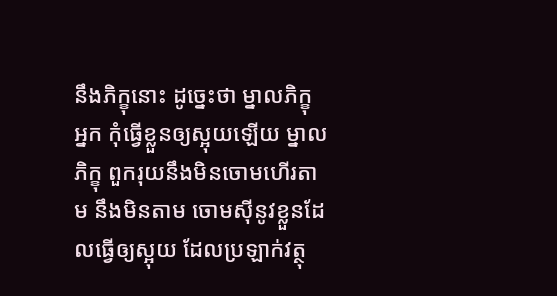នឹងភិក្ខុនោះ ដូច្នេះថា ម្នាលភិក្ខុ អ្នក កុំធ្វើខ្លួនឲ្យស្អុយឡើយ ម្នាលភិក្ខុ ពួករុយនឹងមិនចោមហើរតាម នឹងមិនតាម ចោមស៊ីនូវខ្លួនដែលធ្វើឲ្យស្អុយ ដែលប្រឡាក់វត្ថុ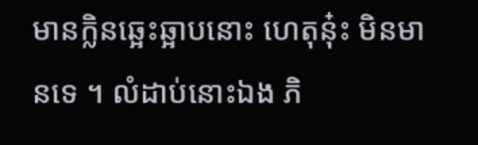មានក្លិនឆ្អេះឆ្អាបនោះ ហេតុនុ៎ះ មិនមានទេ ។ លំដាប់នោះឯង ភិ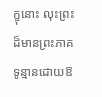ក្ខុនោះ លុះព្រះដ៏មានព្រះភាគ ទូន្មានដោយឱ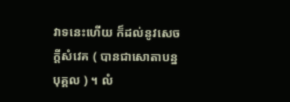វាទនេះហើយ ក៏ដល់នូវសេចក្តីសំវេគ ( បានជាសោតាបន្នបុគ្គល ) ។ លំ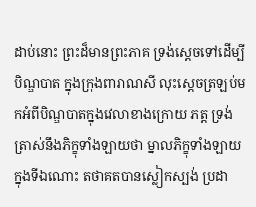ដាប់នោះ ព្រះដ៏មានព្រះភាគ ទ្រង់ស្តេចទៅដើម្បីបិណ្ឌបាត ក្នុងក្រុងពារាណសី លុះស្តេចត្រឡប់មកអំពីបិណ្ឌបាតក្នុងវេលាខាងក្រោយ ភត្ត ទ្រង់ត្រាស់នឹងភិក្ខុទាំងឡាយថា ម្នាលភិក្ខុទាំងឡាយ ក្នុងទីឯណោះ តថាគតបានស្លៀកស្បង់ ប្រដា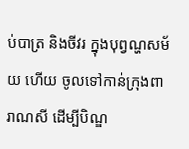ប់បាត្រ និងចីវរ ក្នុងបុព្វណ្ហសម័យ ហើយ ចូលទៅកាន់ក្រុងពារាណសី ដើម្បីបិណ្ឌ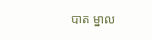បាត ម្នាល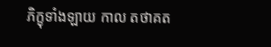ភិក្ខុទាំងឡាយ កាល តថាគត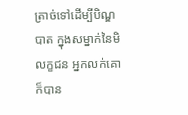ត្រាច់ទៅដើម្បីបិណ្ឌបាត ក្នុងសម្នាក់នៃមិលក្ខជន អ្នកលក់គោ ក៏បាន